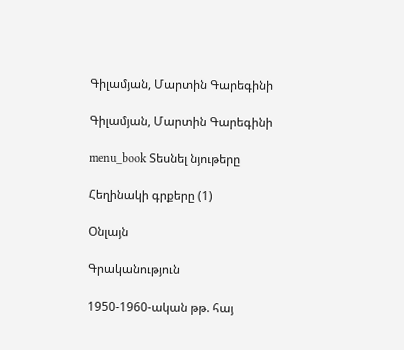Գիլամյան, Մարտին Գարեգինի

Գիլամյան, Մարտին Գարեգինի

menu_book Տեսնել նյութերը

Հեղինակի գրքերը (1)

Օնլայն

Գրականություն

1950-1960-ական թթ. հայ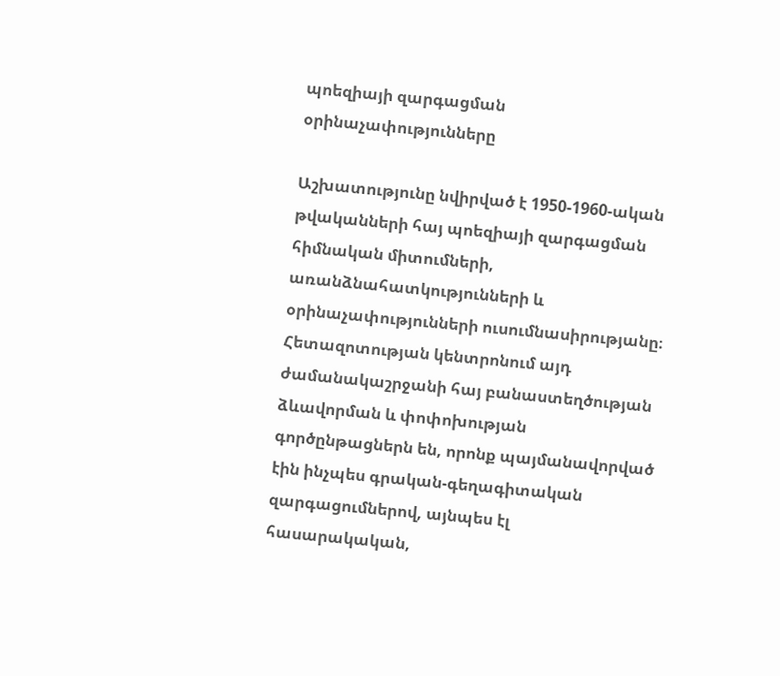պոեզիայի զարգացման օրինաչափությունները

Աշխատությունը նվիրված է 1950-1960-ական թվականների հայ պոեզիայի զարգացման հիմնական միտումների, առանձնահատկությունների և օրինաչափությունների ուսումնասիրությանը։ Հետազոտության կենտրոնում այդ ժամանակաշրջանի հայ բանաստեղծության ձևավորման և փոփոխության գործընթացներն են, որոնք պայմանավորված էին ինչպես գրական-գեղագիտական զարգացումներով, այնպես էլ հասարակական,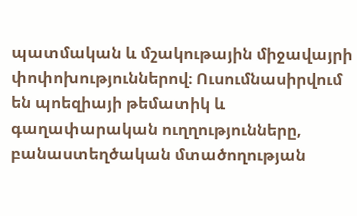պատմական և մշակութային միջավայրի փոփոխություններով։ Ուսումնասիրվում են պոեզիայի թեմատիկ և գաղափարական ուղղությունները, բանաստեղծական մտածողության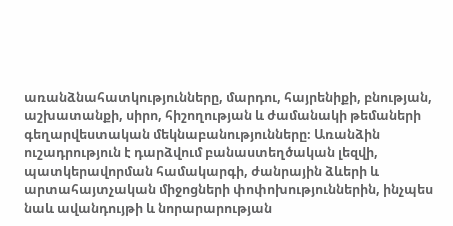առանձնահատկությունները, մարդու, հայրենիքի, բնության, աշխատանքի, սիրո, հիշողության և ժամանակի թեմաների գեղարվեստական մեկնաբանությունները։ Առանձին ուշադրություն է դարձվում բանաստեղծական լեզվի, պատկերավորման համակարգի, ժանրային ձևերի և արտահայտչական միջոցների փոփոխություններին, ինչպես նաև ավանդույթի և նորարարության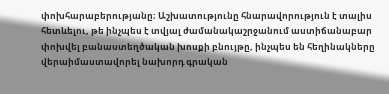փոխհարաբերությանը։ Աշխատությունը հնարավորություն է տալիս հետևելու, թե ինչպես է տվյալ ժամանակաշրջանում աստիճանաբար փոխվել բանաստեղծական խոսքի բնույթը, ինչպես են հեղինակները վերաիմաստավորել նախորդ գրական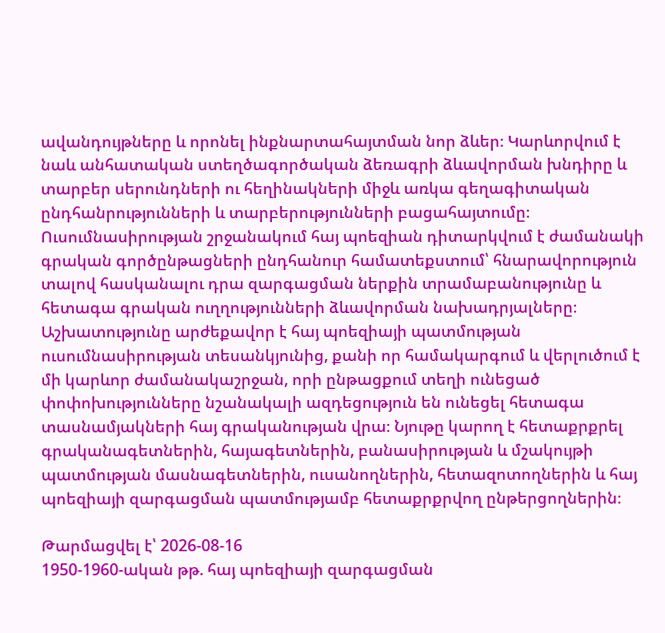ավանդույթները և որոնել ինքնարտահայտման նոր ձևեր։ Կարևորվում է նաև անհատական ստեղծագործական ձեռագրի ձևավորման խնդիրը և տարբեր սերունդների ու հեղինակների միջև առկա գեղագիտական ընդհանրությունների և տարբերությունների բացահայտումը։ Ուսումնասիրության շրջանակում հայ պոեզիան դիտարկվում է ժամանակի գրական գործընթացների ընդհանուր համատեքստում՝ հնարավորություն տալով հասկանալու դրա զարգացման ներքին տրամաբանությունը և հետագա գրական ուղղությունների ձևավորման նախադրյալները։ Աշխատությունը արժեքավոր է հայ պոեզիայի պատմության ուսումնասիրության տեսանկյունից, քանի որ համակարգում և վերլուծում է մի կարևոր ժամանակաշրջան, որի ընթացքում տեղի ունեցած փոփոխությունները նշանակալի ազդեցություն են ունեցել հետագա տասնամյակների հայ գրականության վրա։ Նյութը կարող է հետաքրքրել գրականագետներին, հայագետներին, բանասիրության և մշակույթի պատմության մասնագետներին, ուսանողներին, հետազոտողներին և հայ պոեզիայի զարգացման պատմությամբ հետաքրքրվող ընթերցողներին։

Թարմացվել է՝ 2026-08-16
1950-1960-ական թթ. հայ պոեզիայի զարգացման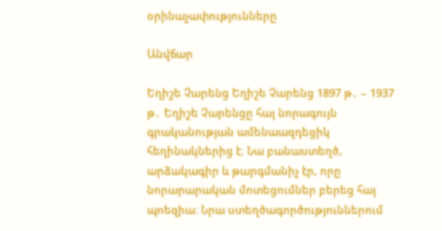օրինաչափությունները

Անվճար

Եղիշե Չարենց Եղիշե Չարենց 1897 թ․ – 1937 թ․ Եղիշե Չարենցը հայ նորագույն գրականության ամենաազդեցիկ հեղինակներից է։ Նա բանաստեղծ, արձակագիր և թարգմանիչ էր, որը նորարարական մոտեցումներ բերեց հայ պոեզիա։ Նրա ստեղծագործություններում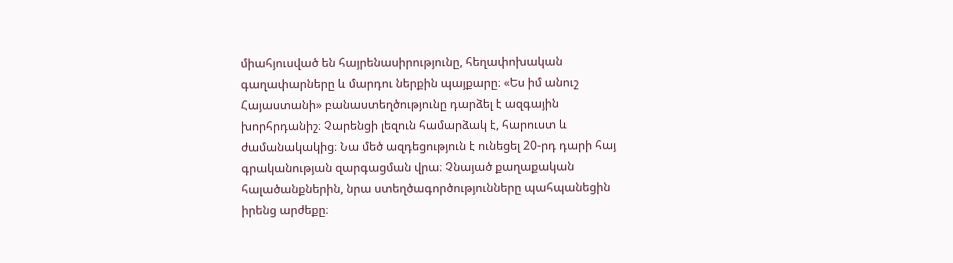միահյուսված են հայրենասիրությունը, հեղափոխական գաղափարները և մարդու ներքին պայքարը։ «Ես իմ անուշ Հայաստանի» բանաստեղծությունը դարձել է ազգային խորհրդանիշ։ Չարենցի լեզուն համարձակ է, հարուստ և ժամանակակից։ Նա մեծ ազդեցություն է ունեցել 20-րդ դարի հայ գրականության զարգացման վրա։ Չնայած քաղաքական հալածանքներին, նրա ստեղծագործությունները պահպանեցին իրենց արժեքը։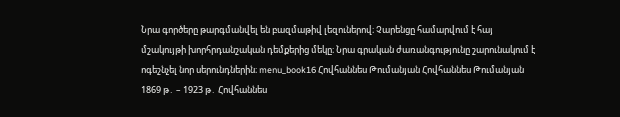Նրա գործերը թարգմանվել են բազմաթիվ լեզուներով։ Չարենցը համարվում է հայ մշակույթի խորհրդանշական դեմքերից մեկը։ Նրա գրական ժառանգությունը շարունակում է ոգեշնչել նոր սերունդներին։ menu_book16 Հովհաննես Թումանյան Հովհաննես Թումանյան 1869 թ․ – 1923 թ․ Հովհաննես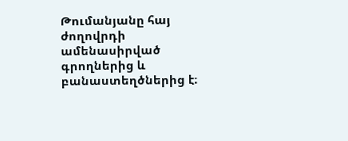Թումանյանը հայ ժողովրդի ամենասիրված գրողներից և բանաստեղծներից է։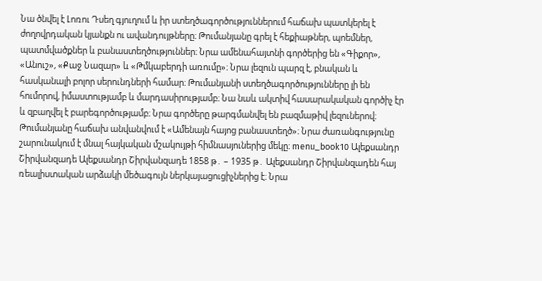Նա ծնվել է Լոռու Դսեղ գյուղում և իր ստեղծագործություններում հաճախ պատկերել է ժողովրդական կյանքն ու ավանդույթները։ Թումանյանը գրել է հեքիաթներ, պոեմներ, պատմվածքներ և բանաստեղծություններ։ Նրա ամենահայտնի գործերից են «Գիքոր», «Անուշ», «Քաջ Նազար» և «Թմկաբերդի առումը»։ Նրա լեզուն պարզ է, բնական և հասկանալի բոլոր սերունդների համար։ Թումանյանի ստեղծագործությունները լի են հումորով, իմաստությամբ և մարդասիրությամբ։ Նա նաև ակտիվ հասարակական գործիչ էր և զբաղվել է բարեգործությամբ։ Նրա գործերը թարգմանվել են բազմաթիվ լեզուներով։ Թումանյանը հաճախ անվանվում է «Ամենայն հայոց բանաստեղծ»։ Նրա ժառանգությունը շարունակում է մնալ հայկական մշակույթի հիմնասյուներից մեկը։ menu_book10 Ալեքսանդր Շիրվանզադե Ալեքսանդր Շիրվանզադե 1858 թ․ – 1935 թ․ Ալեքսանդր Շիրվանզադեն հայ ռեալիստական արձակի մեծագույն ներկայացուցիչներից է։ Նրա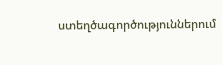ստեղծագործություններում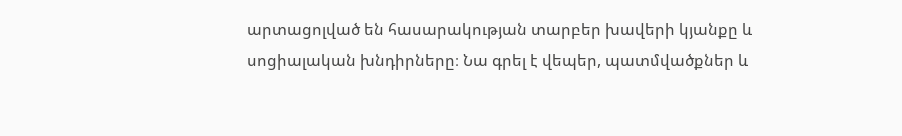արտացոլված են հասարակության տարբեր խավերի կյանքը և սոցիալական խնդիրները։ Նա գրել է վեպեր, պատմվածքներ և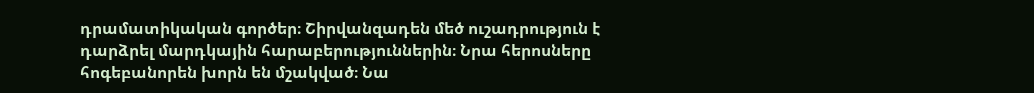դրամատիկական գործեր։ Շիրվանզադեն մեծ ուշադրություն է դարձրել մարդկային հարաբերություններին։ Նրա հերոսները հոգեբանորեն խորն են մշակված։ Նա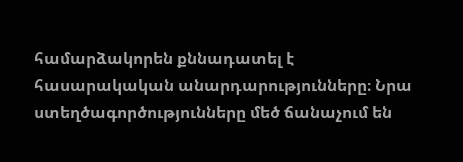համարձակորեն քննադատել է հասարակական անարդարությունները։ Նրա ստեղծագործությունները մեծ ճանաչում են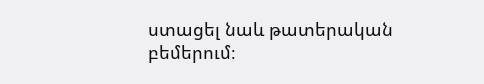ստացել նաև թատերական բեմերում։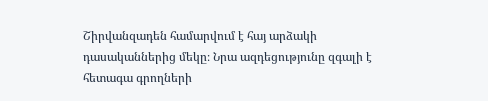Շիրվանզադեն համարվում է հայ արձակի դասականներից մեկը։ Նրա ազդեցությունը զգալի է հետագա գրողների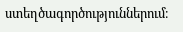ստեղծագործություններում։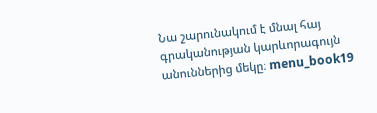Նա շարունակում է մնալ հայ գրականության կարևորագույն անուններից մեկը։ menu_book19